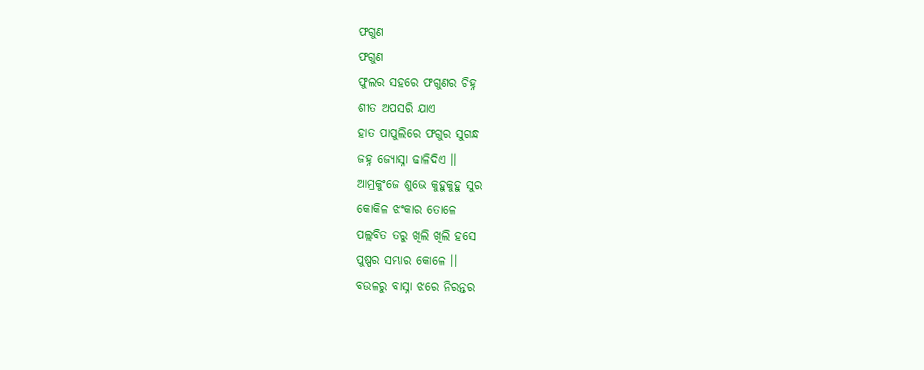ଫଗୁଣ
ଫଗୁଣ
ଫୁଲର ସହରେ ଫଗୁଣର ଚିହ୍ନ
ଶୀତ ଅପସରି ଯାଏ
ହାତ ପାପୁଲିରେ ଫଗୁର ସୁଗନ୍ଧ
ଜହ୍ନ ଜ୍ୟୋସ୍ନା ଢାଳିଦିଏ ।।
ଆମ୍ରକୁଂଜେ ଶୁଭେ କୁହୁକୁହୁ ସୁର
କୋକିଳ ଝଂକାର ତୋଳେ
ପଲ୍ଲବିତ ତରୁ ଖିଲି ଖିଲି ହସେ
ପୁଷ୍ପର ସମ୍ଭାର କୋଳେ ।।
ବଉଳରୁ ବାସ୍ନା ଝରେ ନିରନ୍ତର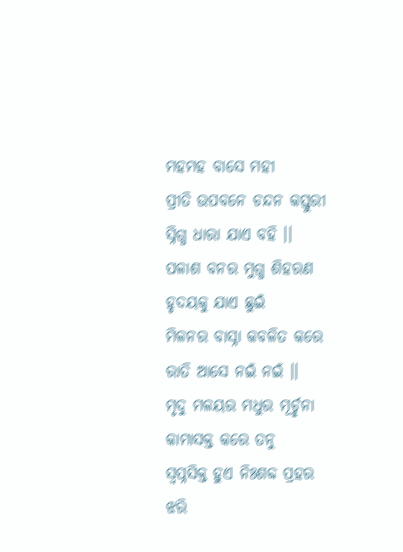ମହମହ ବାସେ ମହୀ
ପ୍ରୀତି ଉପବନେ ଚନ୍ଦନ କସ୍ତୁରୀ
ସ୍ନିଗ୍ଧ ଧାରା ଯାଏ ବହି ।।
ପଳାଶ ବନର ମୁଗ୍ଧ ଶିହରଣ
ହୃଦୟକୁ ଯାଏ ଛୁଇଁ
ମିଳନର ବାସ୍ନା କବଳିତ କରେ
ରାତି ଆସେ ନଇଁ ନଇଁ ।।
ମୃଦୁ ମଳୟର ମଧୁର ମୂର୍ଚ୍ଛନା
କାମାସକ୍ତ କରେ ତନୁ
ସ୍ବପ୍ନସିକ୍ତ ହୁଏ ନିଃଶବ୍ଦ ପ୍ରହର
ଝରି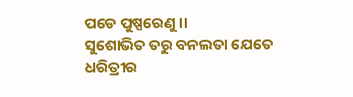ପଡେ ପୁଷ୍ପରେଣୁ ।।
ସୁଶୋଭିତ ତରୁ ବନଲତା ଯେତେ
ଧରିତ୍ରୀର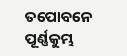ତପୋବନେ
ପୂର୍ଣ୍ଣକୁମ୍ଭ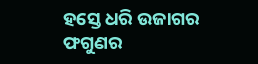ହସ୍ତେ ଧରି ଉଜାଗର
ଫଗୁଣର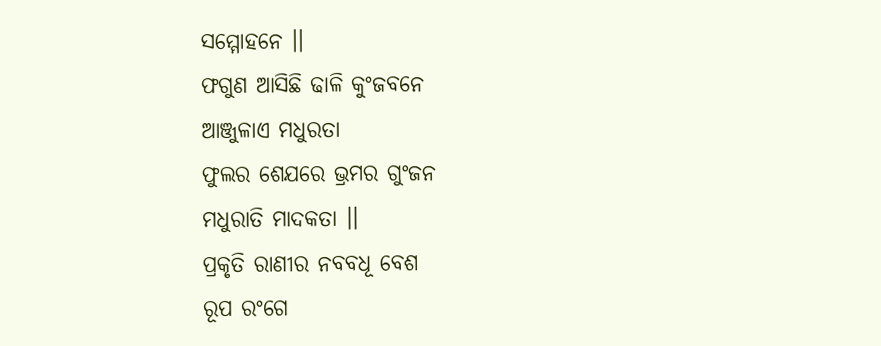ସମ୍ମୋହନେ ।।
ଫଗୁଣ ଆସିଛି ଢାଳି କୁଂଜବନେ
ଆଞ୍ଜୁଳାଏ ମଧୁରତା
ଫୁଲର ଶେଯରେ ଭ୍ରମର ଗୁଂଜନ
ମଧୁରାତି ମାଦକତା ।।
ପ୍ରକୃତି ରାଣୀର ନବବଧୂ ବେଶ
ରୂପ ରଂଗେ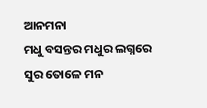ଆନମନା
ମଧୁ ବସନ୍ତର ମଧୁର ଲଗ୍ନରେ
ସୁର ତୋଳେ ମନ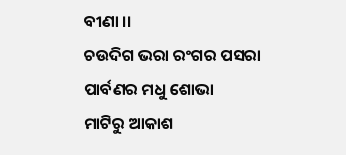ବୀଣା ।।
ଚଉଦିଗ ଭରା ରଂଗର ପସରା
ପାର୍ବଣର ମଧୁ ଶୋଭା
ମାଟିରୁ ଆକାଶ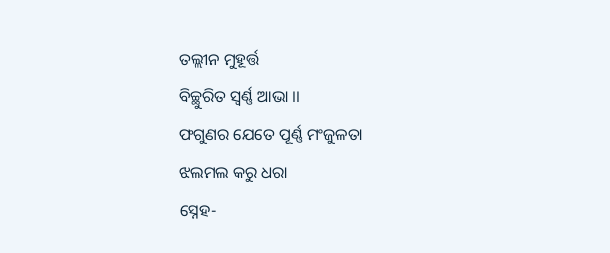ତଲ୍ଲୀନ ମୁହୂର୍ତ୍ତ
ବିଚ୍ଛୁରିତ ସ୍ବର୍ଣ୍ଣ ଆଭା ।।
ଫଗୁଣର ଯେତେ ପୂର୍ଣ୍ଣ ମଂଜୁଳତା
ଝଲମଲ କରୁ ଧରା
ସ୍ନେହ-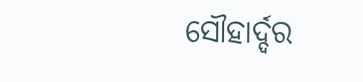ସୌହାର୍ଦ୍ଦର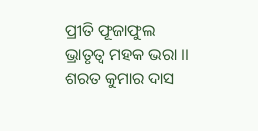ପ୍ରୀତି ଫୂଜାଫୁଲ
ଭ୍ରାତୃତ୍ବ ମହକ ଭରା ।।
ଶରତ କୁମାର ଦାସ